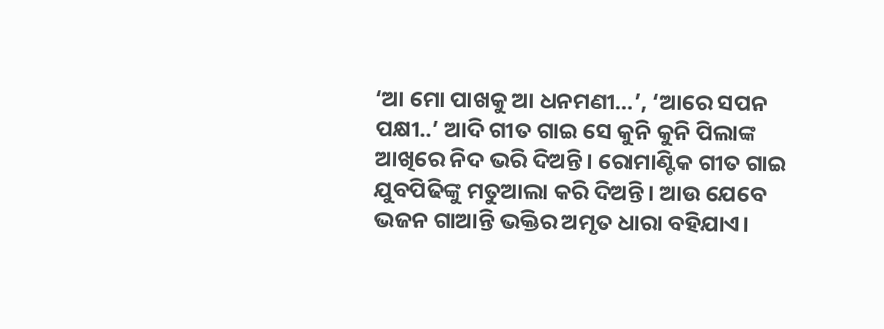‘ଆ ମୋ ପାଖକୁ ଆ ଧନମଣୀ…’, ‘ଆରେ ସପନ ପକ୍ଷୀ..’ ଆଦି ଗୀତ ଗାଇ ସେ କୁନି କୁନି ପିଲାଙ୍କ ଆଖିରେ ନିଦ ଭରି ଦିଅନ୍ତି। ରୋମାଣ୍ଟିକ ଗୀତ ଗାଇ ଯୁବପିଢିଙ୍କୁ ମତୁଆଲା କରି ଦିଅନ୍ତି। ଆଉ ଯେବେ ଭଜନ ଗାଆନ୍ତି ଭକ୍ତିର ଅମୃତ ଧାରା ବହିଯାଏ।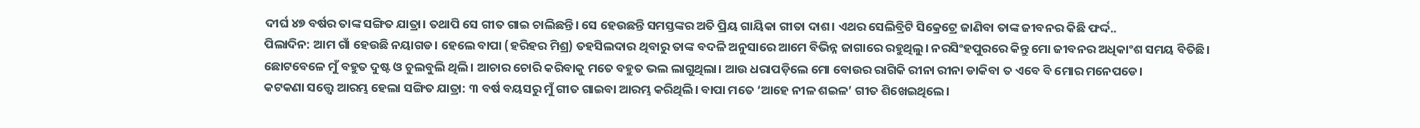ଦୀର୍ଘ ୪୭ ବର୍ଷର ତାଙ୍କ ସଙ୍ଗିତ ଯାତ୍ରା। ତଥାପି ସେ ଗୀତ ଗାଇ ଚାଲିଛନ୍ତି। ସେ ହେଉଛନ୍ତି ସମସ୍ତଙ୍କର ଅତି ପ୍ରିୟ ଗାୟିକା ଗୀତା ଦାଶ। ଏଥର ସେଲିବ୍ରିଟି ସିକ୍ରେଟ୍ରେ ଜାଣିବା ତାଙ୍କ ଜୀବନର କିଛି ଫର୍ଦ୍ଦ..
ପିଲାଦିନ: ଆମ ଗାଁ ହେଉଛି ନୟାଗଡ। ହେଲେ ବାପା (ହରିହର ମିଶ୍ର) ତହସିଲଦାର ଥିବାରୁ ତାଙ୍କ ବଦଳି ଅନୁସାରେ ଆମେ ବିଭିନ୍ନ ଜାଗାରେ ରହୁଥିଲୁ। ନରସିଂହପୁରରେ କିନ୍ତୁ ମୋ ଜୀବନର ଅଧିକାଂଶ ସମୟ ବିତିଛି। ଛୋଟବେଳେ ମୁଁ ବହୁତ ଦୁଷ୍ଟ ଓ ଚୁଲବୁଲି ଥିଲି। ଆଚାର ଚୋରି କରିବାକୁ ମତେ ବହୁତ ଭଲ ଲାଗୁଥିଲା। ଆଉ ଧରାପଡ଼ିଲେ ମୋ ବୋଉର ରାଗିକି ରୀନା ରୀନା ଡାକିବା ତ ଏବେ ବି ମୋର ମନେପଡେ।
କଟକଣା ସତ୍ତ୍ୱେ ଆରମ୍ଭ ହେଲା ସଙ୍ଗିତ ଯାତ୍ରା: ୩ ବର୍ଷ ବୟସରୁ ମୁଁ ଗୀତ ଗାଇବା ଆରମ୍ଭ କରିଥିଲି। ବାପା ମତେ ‘ଆହେ ନୀଳ ଶଇଳ’ ଗୀତ ଶିଖେଇଥିଲେ।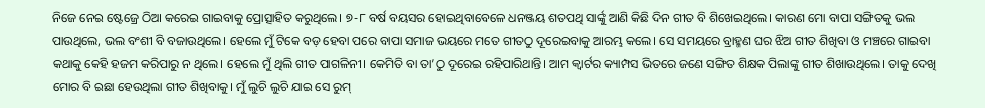ନିଜେ ନେଇ ଷ୍ଟେଜ୍ରେ ଠିଆ କରେଇ ଗାଇବାକୁ ପ୍ରୋତ୍ସାହିତ କରୁଥିଲେ। ୭-୮ ବର୍ଷ ବୟସର ହୋଇଥିବାବେଳେ ଧନଞ୍ଜୟ ଶତପଥି ସାର୍ଙ୍କୁ ଆଣି କିଛି ଦିନ ଗୀତ ବି ଶିଖେଇଥିଲେ। କାରଣ ମୋ ବାପା ସଙ୍ଗିତକୁ ଭଲ ପାଉଥିଲେ, ଭଲ ବଂଶୀ ବି ବଜାଉଥିଲେ। ହେଲେ ମୁଁ ଟିକେ ବଡ଼ ହେବା ପରେ ବାପା ସମାଜ ଭୟରେ ମତେ ଗୀତଠୁ ଦୂରେଇବାକୁ ଆରମ୍ଭ କଲେ। ସେ ସମୟରେ ବ୍ରାହ୍ମଣ ଘର ଝିଅ ଗୀତ ଶିଖିବା ଓ ମଞ୍ଚରେ ଗାଇବା କଥାକୁ କେହି ହଜମ କରିପାରୁ ନ ଥିଲେ। ହେଲେ ମୁଁ ଥିଲି ଗୀତ ପାଗଳିନୀ। କେମିତି ବା ତା’ଠୁ ଦୂରେଇ ରହିପାରିଥାନ୍ତି। ଆମ କ୍ୱାର୍ଟର କ୍ୟାମ୍ପସ ଭିତରେ ଜଣେ ସଙ୍ଗିତ ଶିକ୍ଷକ ପିଲାଙ୍କୁ ଗୀତ ଶିଖାଉଥିଲେ। ତାକୁ ଦେଖି ମୋର ବି ଇଛା ହେଉଥିଲା ଗୀତ ଶିଖିବାକୁ। ମୁଁ ଲୁଚି ଲୁଚି ଯାଇ ସେ ରୁମ୍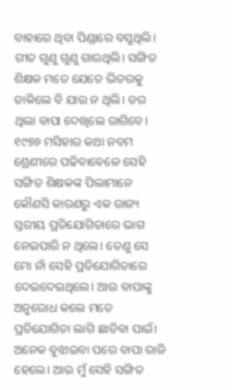ବାହାରେ ଥିବା ପିଣ୍ଡାରେ ବସୁଥିଲି। ଗୀତ ଗୁଣୁ ଗୁଣୁ ଗାଉଥିଲି। ସଙ୍ଗିତ ଶିକ୍ଷକ ମତେ ଯେତେ ଭିତରକୁ ଡାକିଲେ ବି ଯାଉ ନ ଥିଲି। ଡର ଥିଲା ବାପା ଦେଖିଲେ ରାଗିବେ। ୧୯୭୬ ମସିହାର କଥା ନବମ ଶ୍ରେଣୀରେ ପଢିବାବେଳେ ସେହି ସଙ୍ଗିତ ଶିକ୍ଷକଙ୍କ ପିଲାମାନେ କୌଣସି କାରଣରୁ ଏକ ରାଜ୍ୟ ସ୍ତରୀୟ ପ୍ରତିଯୋଗିତାରେ ଭାଗ ନେଇପାରି ନ ଥିଲେ। ତେଣୁ ସେ ମୋ ନାଁ ସେହି ପ୍ରତିଯୋଗିତାରେ ଦେଇଦେଇଥିଲେ। ଆଉ ବାପାଙ୍କୁ ଅନୁରୋଧ କଲେ ମତେ ପ୍ରତିଯୋଗିତା ଲାଗି ଛାଡିବା ପାଇଁ। ଅନେକ ବୁଝାଇବା ପରେ ବାପା ରାଜି ହେଲେ। ଆଉ ମୁଁ ସେହି ସଙ୍ଗିତ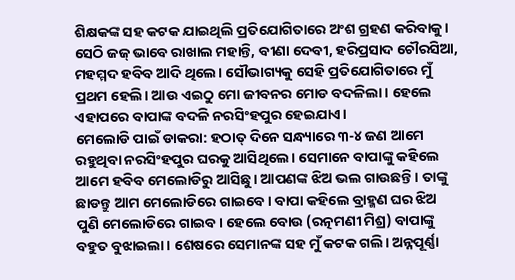ଶିକ୍ଷକଙ୍କ ସହ କଟକ ଯାଇଥିଲି ପ୍ରତିଯୋଗିତାରେ ଅଂଶ ଗ୍ରହଣ କରିବାକୁ। ସେଠି ଜଜ୍ ଭାବେ ରାଖାଲ ମହାନ୍ତି, ବୀଣା ଦେବୀ, ହରିପ୍ରସାଦ ଚୌରସିଆ, ମହମ୍ମଦ ହବିବ ଆଦି ଥିଲେ। ସୌଭାଗ୍ୟକୁ ସେହି ପ୍ରତିଯୋଗିତାରେ ମୁଁ ପ୍ରଥମ ହେଲି। ଆଉ ଏଇଠୁ ମୋ ଜୀବନର ମୋଡ ବଦଳିଲା। ହେଲେ ଏହାପରେ ବାପାଙ୍କ ବଦଳି ନରସିଂହପୁର ହେଇଯାଏ।
ମେଲୋଡି ପାଇଁ ଡାକରା: ହଠାତ୍ ଦିନେ ସନ୍ଧ୍ୟାରେ ୩-୪ ଜଣ ଆମେ ରହୁଥିବା ନରସିଂହପୁର ଘରକୁ ଆସିଥିଲେ। ସେମାନେ ବାପାଙ୍କୁ କହିଲେ ଆମେ ହବିବ ମେଲୋଡିରୁ ଆସିଛୁ। ଆପଣଙ୍କ ଝିଅ ଭଲ ଗାଉଛନ୍ତି। ତାଙ୍କୁ ଛାଡନ୍ତୁ ଆମ ମେଲୋଡିରେ ଗାଇବେ। ବାପା କହିଲେ ବ୍ରାହ୍ମଣ ଘର ଝିଅ ପୁଣି ମେଲୋଡିରେ ଗାଇବ। ହେଲେ ବୋଉ (ରତ୍ନମଣୀ ମିଶ୍ର) ବାପାଙ୍କୁ ବହୁତ ବୁଝାଇଲା। ଶେଷରେ ସେମାନଙ୍କ ସହ ମୁଁ କଟକ ଗଲି। ଅନ୍ନପୂର୍ଣ୍ଣା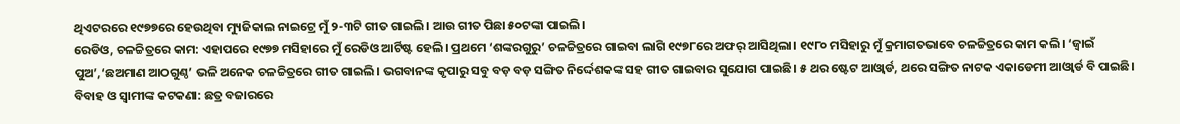ଥିଏଟରରେ ୧୯୭୭ରେ ହେଉଥିବା ମ୍ୟୁଜିକାଲ ନାଇଟ୍ରେ ମୁଁ ୨-୩ଟି ଗୀତ ଗାଇଲି। ଆଉ ଗୀତ ପିଛା ୫୦ଟଙ୍କା ପାଇଲି।
ରେଡିଓ, ଚଳଚ୍ଚିତ୍ରରେ କାମ: ଏହାପରେ ୧୯୭୭ ମସିହାରେ ମୁଁ ରେଡିଓ ଆର୍ଟିଷ୍ଟ ହେଲି। ପ୍ରଥମେ ‘ଶଙ୍କରଗୁରୁ’ ଚଳଚ୍ଚିତ୍ରରେ ଗାଇବା ଲାଗି ୧୯୭୮ରେ ଅଫର୍ ଆସିଥିଲା। ୧୯୮୦ ମସିହାରୁ ମୁଁ କ୍ରମାଗତଭାବେ ଚଳଚ୍ଚିତ୍ରରେ କାମ କଲି। ‘ଜ୍ୱାଇଁ ପୁଅ’,‘ଛଅମାଣ ଆଠଗୁଣ୍ଠ’ ଭଳି ଅନେକ ଚଳଚ୍ଚିତ୍ରରେ ଗୀତ ଗାଇଲି। ଭଗବାନଙ୍କ କୃପାରୁ ସବୁ ବଡ଼ ବଡ଼ ସଙ୍ଗିତ ନିର୍ଦ୍ଦେଶକଙ୍କ ସହ ଗୀତ ଗାଇବାର ସୁଯୋଗ ପାଇଛି। ୫ ଥର ଷ୍ଟେଟ ଆଓ୍ବାର୍ଡ, ଥରେ ସଙ୍ଗିତ ନାଟକ ଏକାଡେମୀ ଆଓ୍ବାର୍ଡ ବି ପାଇଛି।
ବିବାହ ଓ ସ୍ବାମୀଙ୍କ କଟକଣା: ଛତ୍ର ବଜାରରେ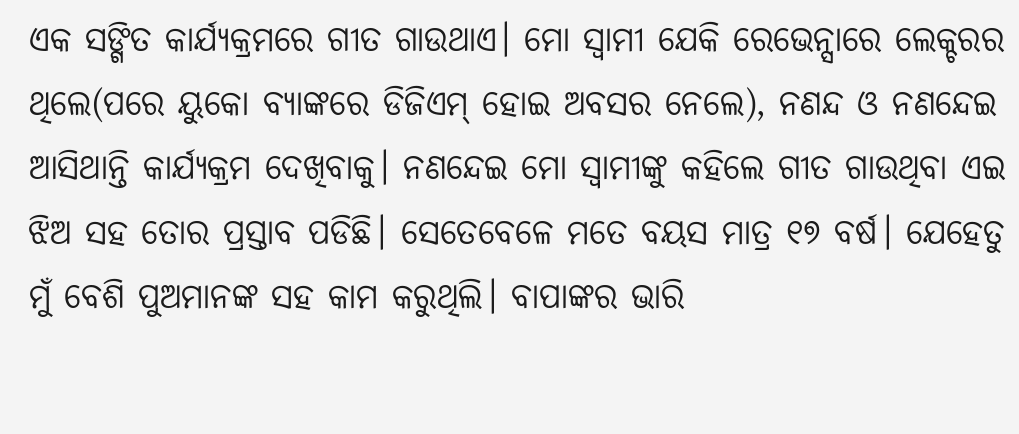ଏକ ସଙ୍ଗିତ କାର୍ଯ୍ୟକ୍ରମରେ ଗୀତ ଗାଉଥାଏ। ମୋ ସ୍ବାମୀ ଯେକି ରେଭେନ୍ସାରେ ଲେକ୍ଚରର ଥିଲେ(ପରେ ୟୁକୋ ବ୍ୟାଙ୍କରେ ଡିଜିଏମ୍ ହୋଇ ଅବସର ନେଲେ), ନଣନ୍ଦ ଓ ନଣନ୍ଦେଇ ଆସିଥାନ୍ତି କାର୍ଯ୍ୟକ୍ରମ ଦେଖିବାକୁ। ନଣନ୍ଦେଇ ମୋ ସ୍ବାମୀଙ୍କୁ କହିଲେ ଗୀତ ଗାଉଥିବା ଏଇ ଝିଅ ସହ ତୋର ପ୍ରସ୍ତାବ ପଡିଛି। ସେତେବେଳେ ମତେ ବୟସ ମାତ୍ର ୧୭ ବର୍ଷ। ଯେହେତୁ ମୁଁ ବେଶି ପୁଅମାନଙ୍କ ସହ କାମ କରୁଥିଲି। ବାପାଙ୍କର ଭାରି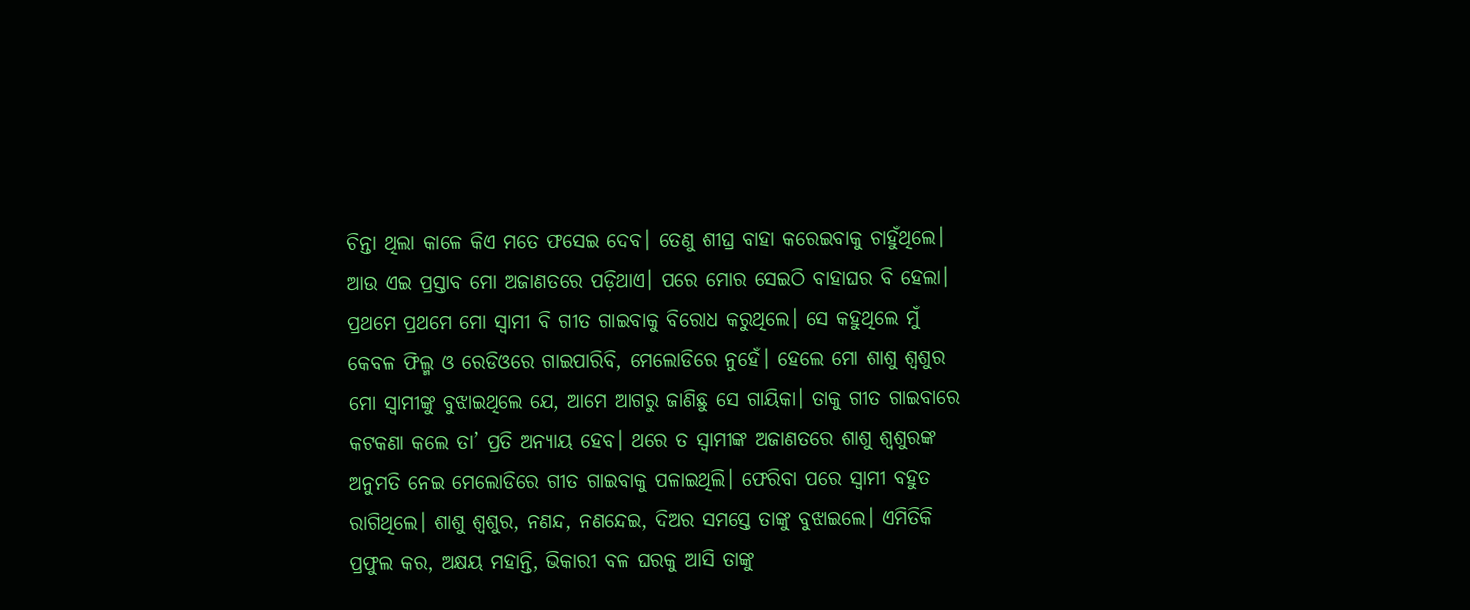ଚିନ୍ତା ଥିଲା କାଳେ କିଏ ମତେ ଫସେଇ ଦେବ। ତେଣୁ ଶୀଘ୍ର ବାହା କରେଇବାକୁ ଚାହୁଁଥିଲେ। ଆଉ ଏଇ ପ୍ରସ୍ତାବ ମୋ ଅଜାଣତରେ ପଡ଼ିଥାଏ। ପରେ ମୋର ସେଇଠି ବାହାଘର ବି ହେଲା। ପ୍ରଥମେ ପ୍ରଥମେ ମୋ ସ୍ବାମୀ ବି ଗୀତ ଗାଇବାକୁ ବିରୋଧ କରୁଥିଲେ। ସେ କହୁଥିଲେ ମୁଁ କେବଳ ଫିଲ୍ମ ଓ ରେଡିଓରେ ଗାଇପାରିବି, ମେଲୋଡିରେ ନୁହେଁ। ହେଲେ ମୋ ଶାଶୁ ଶ୍ୱଶୁର ମୋ ସ୍ବାମୀଙ୍କୁ ବୁଝାଇଥିଲେ ଯେ, ଆମେ ଆଗରୁ ଜାଣିଛୁ ସେ ଗାୟିକା। ତାକୁ ଗୀତ ଗାଇବାରେ କଟକଣା କଲେ ତା’ ପ୍ରତି ଅନ୍ୟାୟ ହେବ। ଥରେ ତ ସ୍ବାମୀଙ୍କ ଅଜାଣତରେ ଶାଶୁ ଶ୍ୱଶୁରଙ୍କ ଅନୁମତି ନେଇ ମେଲୋଡିରେ ଗୀତ ଗାଇବାକୁ ପଳାଇଥିଲି। ଫେରିବା ପରେ ସ୍ବାମୀ ବହୁତ ରାଗିଥିଲେ। ଶାଶୁ ଶ୍ୱଶୁର, ନଣନ୍ଦ, ନଣନ୍ଦେଇ, ଦିଅର ସମସ୍ତେ ତାଙ୍କୁ ବୁଝାଇଲେ। ଏମିତିକି ପ୍ରଫୁଲ କର, ଅକ୍ଷୟ ମହାନ୍ତି, ଭିକାରୀ ବଳ ଘରକୁ ଆସି ତାଙ୍କୁ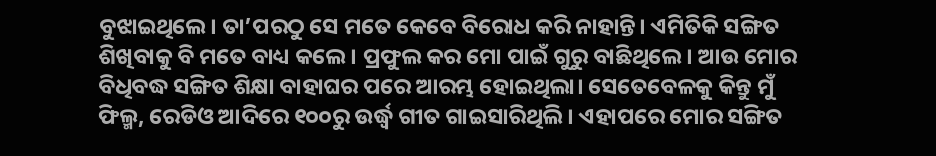ବୁଝାଇଥିଲେ। ତା’ପରଠୁ ସେ ମତେ କେବେ ବିରୋଧ କରି ନାହାନ୍ତି। ଏମିତିକି ସଙ୍ଗିତ ଶିଖିବାକୁ ବି ମତେ ବାଧ୍ୟ କଲେ। ପ୍ରଫୁଲ କର ମୋ ପାଇଁ ଗୁରୁ ବାଛିଥିଲେ। ଆଉ ମୋର ବିଧିବଦ୍ଧ ସଙ୍ଗିତ ଶିକ୍ଷା ବାହାଘର ପରେ ଆରମ୍ଭ ହୋଇଥିଲା। ସେତେବେଳକୁ କିନ୍ତୁ ମୁଁ ଫିଲ୍ମ, ରେଡିଓ ଆଦିରେ ୧୦୦ରୁ ଉର୍ଦ୍ଧ୍ୱ ଗୀତ ଗାଇସାରିଥିଲି। ଏହାପରେ ମୋର ସଙ୍ଗିତ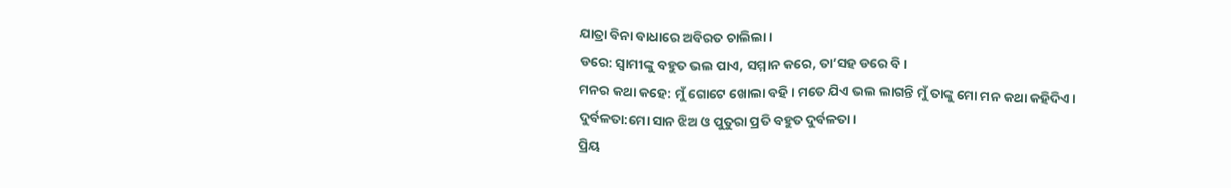ଯାତ୍ରା ବିନା ବାଧାରେ ଅବିରତ ଚାଲିଲା।
ଡରେ: ସ୍ବାମୀଙ୍କୁ ବହୁତ ଭଲ ପାଏ, ସମ୍ମାନ କରେ, ତା’ସହ ଡରେ ବି।
ମନର କଥା କହେ: ମୁଁ ଗୋଟେ ଖୋଲା ବହି। ମତେ ଯିଏ ଭଲ ଲାଗନ୍ତି ମୁଁ ତାଙ୍କୁ ମୋ ମନ କଥା କହିଦିଏ।
ଦୁର୍ବଳତା:ମୋ ସାନ ଝିଅ ଓ ପୁତୁରା ପ୍ରତି ବହୁତ ଦୁର୍ବଳତା।
ପ୍ରିୟ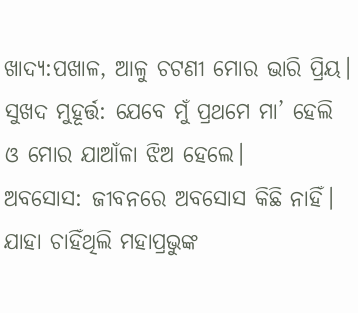ଖାଦ୍ୟ:ପଖାଳ, ଆଳୁ ଚଟଣୀ ମୋର ଭାରି ପ୍ରିୟ।
ସୁଖଦ ମୁହୂର୍ତ୍ତ: ଯେବେ ମୁଁ ପ୍ରଥମେ ମା’ ହେଲି ଓ ମୋର ଯାଆଁଳା ଝିଅ ହେଲେ।
ଅବସୋସ: ଜୀବନରେ ଅବସୋସ କିଛି ନାହିଁ। ଯାହା ଚାହିଁଥିଲି ମହାପ୍ରଭୁଙ୍କ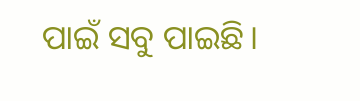ପାଇଁ ସବୁ ପାଇଛି।